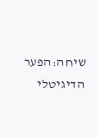שיחה:הפער הדיגיטלי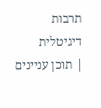תרבות דיגיטלית
| תוכן עניינים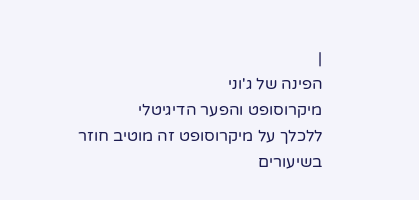|
הפינה של ג'וני
מיקרוסופט והפער הדיגיטלי
ללכלך על מיקרוסופט זה מוטיב חוזר בשיעורים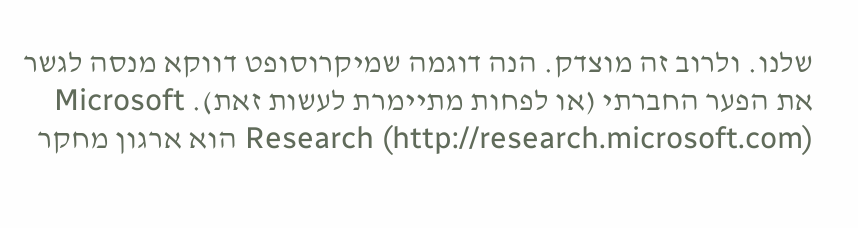שלנו. ולרוב זה מוצדק. הנה דוגמה שמיקרוסופט דווקא מנסה לגשר את הפער החברתי (או לפחות מתיימרת לעשות זאת). Microsoft Research (http://research.microsoft.com) הוא ארגון מחקר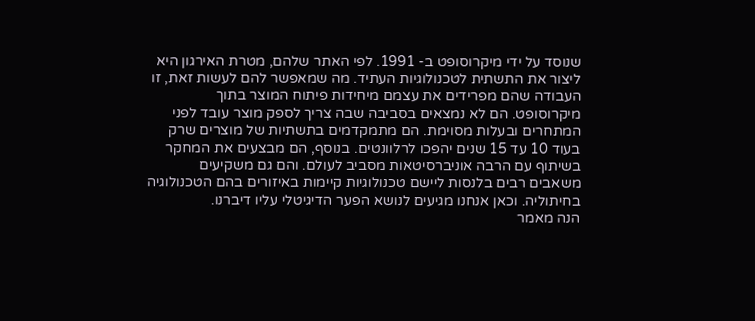שנוסד על ידי מיקרוסופט ב- 1991. לפי האתר שלהם, מטרת האירגון היא ליצור את התשתית לטכנולוגיות העתיד. מה שמאפשר להם לעשות זאת, זו העבודה שהם מפרידים את עצמם מיחידות פיתוח המוצר בתוך מיקרוסופט. הם לא נמצאים בסביבה שבה צריך לספק מוצר עובד לפני המתחרים ובעלות מסוימת. הם מתמקדמים בתשתיות של מוצרים שרק בעוד 10 עד 15 שנים יהפכו לרלוונטים. בנוסף, הם מבצעים את המחקר בשיתוף עם הרבה אוניברסיטאות מסביב לעולם. והם גם משקיעים משאבים רבים בלנסות ליישם טכנולוגיות קיימות באיזורים בהם הטכנולוגיה בחיתוליה. וכאן אנחנו מגיעים לנושא הפער הדיגיטלי עליו דיברנו.
הנה מאמר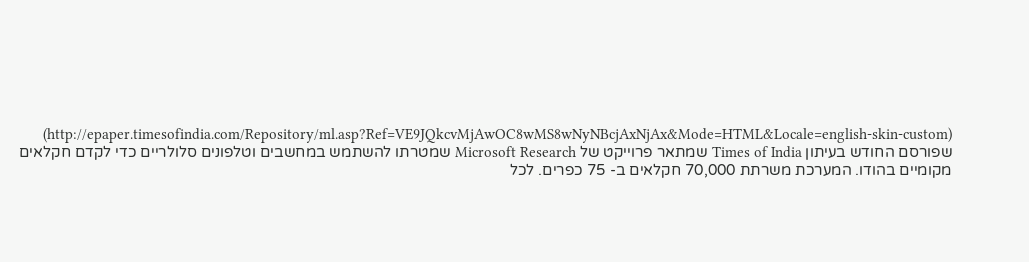(http://epaper.timesofindia.com/Repository/ml.asp?Ref=VE9JQkcvMjAwOC8wMS8wNyNBcjAxNjAx&Mode=HTML&Locale=english-skin-custom) שפורסם החודש בעיתון Times of India שמתאר פרוייקט של Microsoft Research שמטרתו להשתמש במחשבים וטלפונים סלולריים כדי לקדם חקלאים מקומיים בהודו. המערכת משרתת 70,000 חקלאים ב- 75 כפרים. לכל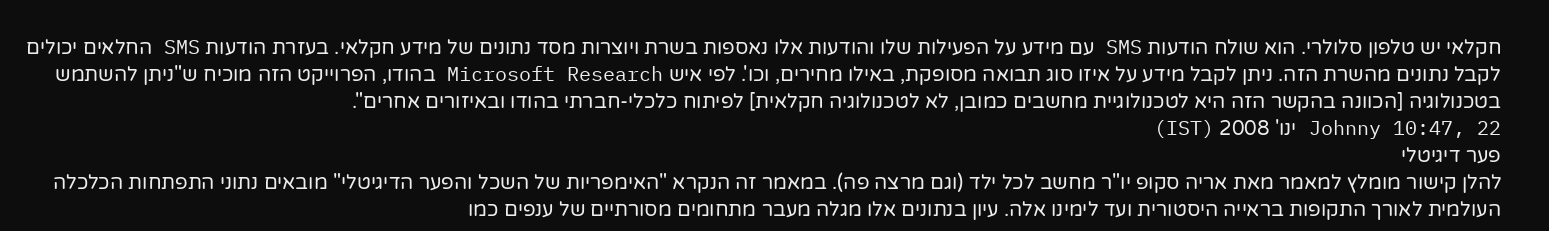חקלאי יש טלפון סלולרי. הוא שולח הודעות SMS עם מידע על הפעילות שלו והודעות אלו נאספות בשרת ויוצרות מסד נתונים של מידע חקלאי. בעזרת הודעות SMS החלאים יכולים לקבל נתונים מהשרת הזה. ניתן לקבל מידע על איזו סוג תבואה מסופקת, באילו מחירים, וכו'. לפי איש Microsoft Research בהודו, הפרוייקט הזה מוכיח ש"ניתן להשתמש בטכנולוגיה [הכוונה בהקשר הזה היא לטכנולוגיית מחשבים כמובן, לא לטכנולוגיה חקלאית] לפיתוח כלכלי-חברתי בהודו ובאיזורים אחרים".
Johnny 10:47, 22 ינו' 2008 (IST)
פער דיגיטלי
להלן קישור מומלץ למאמר מאת אריה סקופ יו"ר מחשב לכל ילד (וגם מרצה פה). במאמר זה הנקרא "האימפריות של השכל והפער הדיגיטלי" מובאים נתוני התפתחות הכלכלה העולמית לאורך התקופות בראייה היסטורית ועד לימינו אלה. עיון בנתונים אלו מגלה מעבר מתחומים מסורתיים של ענפים כמו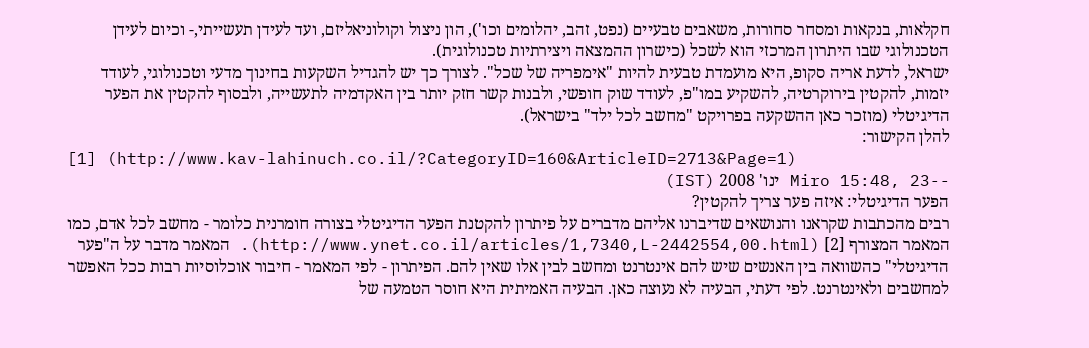חקלאות, בנקאות ומסחר סחורות, משאבים טבעיים (נפט, זהב, יהלומים וכו'), הון ניצול וקולוניאליזם, ועד לעידן תעשייתי,- וכיום לעידן הטכנולוגי שבו היתרון המרכזי הוא לשכל (כישרון ההמצאה ויצירתיות טכנולוגית).
ישראל, לדעת אריה סקופ, היא מועמדת טבעית להיות "אימפריה של שכל". לצורך כך יש להגדיל השקעות בחינוך מדעי וטכנולוגי, לעודד יזמות, להקטין בירוקרטיה, להשקיע במו"פ, לעודד שוק חופשי, ולבנות קשר חזק יותר בין האקדמיה לתעשייה, ולבסוף להקטין את הפער הדיגיטלי (מוזכר כאן ההשקעה בפרויקט "מחשב לכל ילד" בישראל).
להלן הקישור:
[1] (http://www.kav-lahinuch.co.il/?CategoryID=160&ArticleID=2713&Page=1)
--Miro 15:48, 23 ינו' 2008 (IST)
הפער הדיגיטלי: איזה פער צריך להקטין?
רבים מהכתבות שקראנו והנושאים שדיברנו אליהם מדברים על פיתרון להקטנת הפער הדיגיטלי בצורה חומרנית כלומר - מחשב לכל אדם, כמו המאמר המצורף [2] (http://www.ynet.co.il/articles/1,7340,L-2442554,00.html). המאמר מדבר על ה"פער הדיגיטלי" כהשוואה בין האנשים שיש להם אינטרנט ומחשב לבין אלו שאין להם. הפיתרון - לפי המאמר - חיבור אוכלוסיות רבות ככל האפשר למחשבים ולאינטרנט. לפי דעתי, הבעיה לא נעוצה כאן. הבעיה האמיתית היא חוסר הטמעה של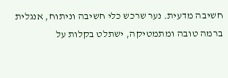חשיבה מדעית. נער שרכש כלי חשיבה וניתוח, אנגלית ברמה טובה ומתמטיקה, ישתלט בקלות על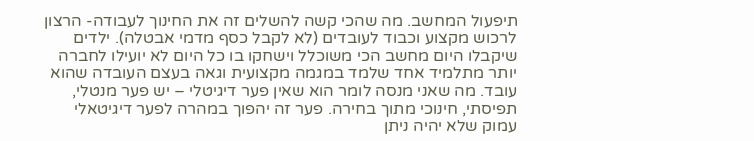תיפעול המחשב. מה שהכי קשה להשלים זה את החינוך לעבודה- הרצון לרכוש מקצוע וכבוד לעובדים (לא לקבל כסף מדמי אבטלה). ילדים שיקבלו היום מחשב הכי משוכלל וישחקו בו כל היום לא יועילו לחברה יותר מתלמיד אחד שלמד במגמה מקצועית וגאה בעצם העובדה שהוא עובד. מה שאני מנסה לומר הוא שאין פער דיגיטלי – יש פער מנטלי, תפיסתי, חינוכי מתוך בחירה. פער זה יהפוך במהרה לפער דיגיטאלי עמוק שלא יהיה ניתן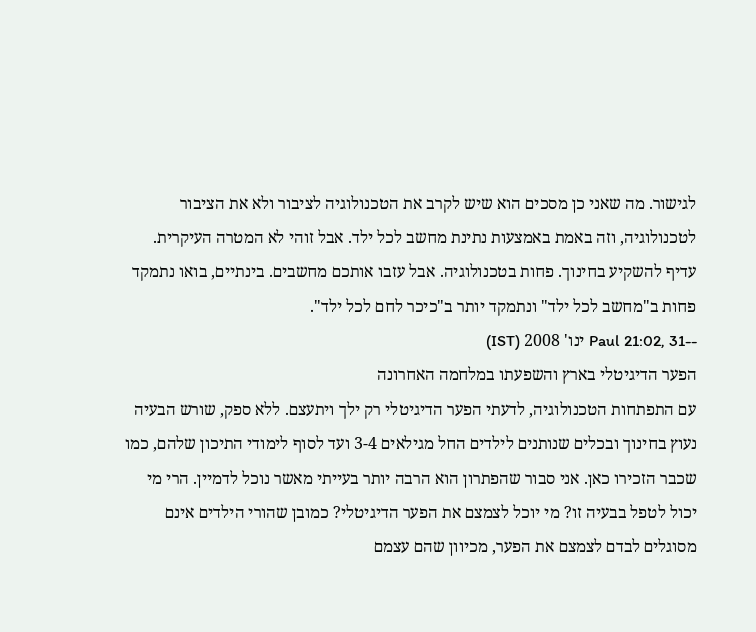לגישור. מה שאני כן מסכים הוא שיש לקרב את הטכנולוגיה לציבור ולא את הציבור לטכנולוגיה, וזה באמת באמצעות נתינת מחשב לכל ילד. אבל זוהי לא המטרה העיקרית. עדיף להשקיע בחינוך. פחות בטכנולוגיה. אבל עזבו אותכם מחשבים. בינתיים, בואו נתמקד פחות ב"מחשב לכל ילד" ונתמקד יותר ב"כיכר לחם לכל ילד".
--Paul 21:02, 31 ינו' 2008 (IST)
הפער הדיגיטלי בארץ והשפעתו במלחמה האחרונה
עם התפתחות הטכנולוגיה, לדעתי הפער הדיגיטלי רק ילך ויתעצם. ללא ספק, שורש הבעיה נעוץ בחינוך ובכלים שנותנים לילדים החל מגילאים 3-4 ועד לסוף לימודי התיכון שלהם, כמו שכבר הזכירו כאן. אני סבור שהפתרון הוא הרבה יותר בעייתי מאשר נוכל לדמיין. הרי מי יכול לטפל בבעיה זו? מי יוכל לצמצם את הפער הדיגיטלי? כמובן שהורי הילדים אינם מסוגלים לבדם לצמצם את הפער, מכיוון שהם עצמם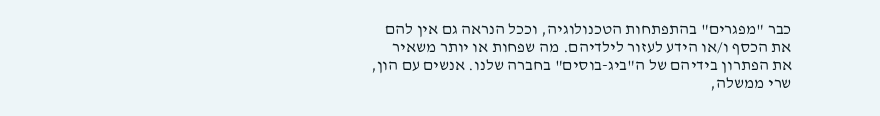כבר "מפגרים" בהתפתחות הטכנולוגיה, וככל הנראה גם אין להם את הכסף ו/או הידע לעזור לילדיהם. מה שפחות או יותר משאיר את הפתרון בידיהם של ה"ביג-בוסים" בחברה שלנו. אנשים עם הון, שרי ממשלה,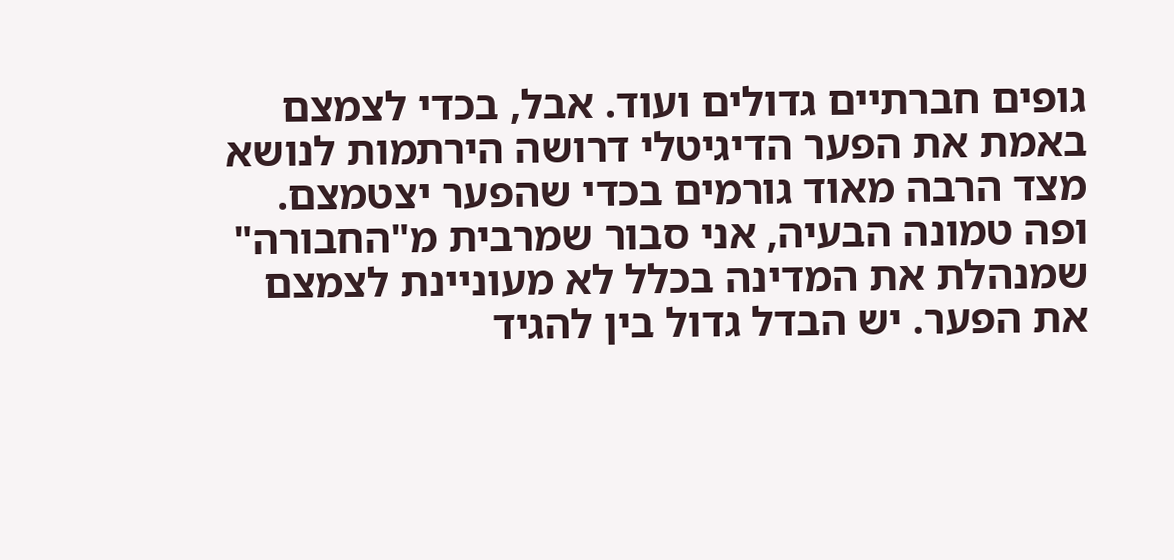גופים חברתיים גדולים ועוד. אבל, בכדי לצמצם באמת את הפער הדיגיטלי דרושה הירתמות לנושא מצד הרבה מאוד גורמים בכדי שהפער יצטמצם. ופה טמונה הבעיה, אני סבור שמרבית מ"החבורה" שמנהלת את המדינה בכלל לא מעוניינת לצמצם את הפער. יש הבדל גדול בין להגיד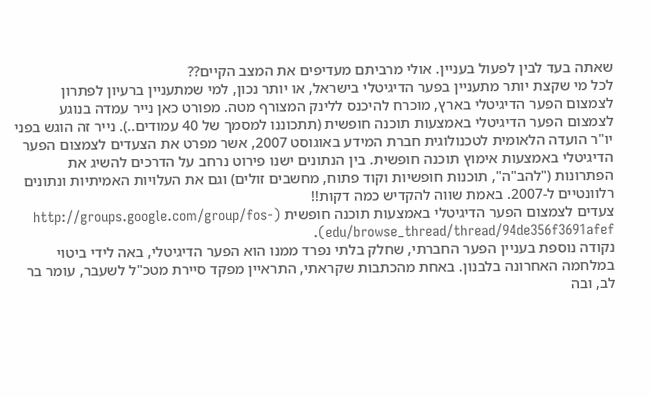שאתה בעד לבין לפעול בעניין. אולי מרביתם מעדיפים את המצב הקיים??
לכל מי שקצת יותר מתעניין בפער הדיגיטלי בישראל, או יותר נכון, למי שמתעניין ברעיון לפתרון לצמצום הפער הדיגיטלי בארץ, מוכרח להיכנס ללינק המצורף מטה. מפורט כאן נייר עמדה בנוגע לצמצום הפער הדיגיטלי באמצעות תוכנה חופשית (תתכוננו למסמך של 40 עמודים..). נייר זה הוגש בפני יו"ר הועדה הלאומית לטכנולוגית חברת המידע באוגוסט 2007, אשר מפרט את הצעדים לצמצום הפער הדיגיטלי באמצעות אימוץ תוכנה חופשית. בין הנתונים ישנו פירוט נרחב על הדרכים להשיג את הפתרונות ("להב"ה", תוכנות חופשיות וקוד פתוח, מחשבים זולים) וגם את העלויות האמיתיות ונתונים רלוונטיים ל-2007. באמת שווה להקדיש כמה דקות!!
צעדים לצמצום הפער הדיגיטלי באמצעות תוכנה חופשית (http://groups.google.com/group/fos-edu/browse_thread/thread/94de356f3691afef).
נקודה נוספת בעניין הפער החברתי, שחלק בלתי נפרד ממנו הוא הפער הדיגיטלי, באה לידי ביטוי במלחמה האחרונה בלבנון. באחת מהכתבות שקראתי, התראיין מפקד סיירת מטכ"ל לשעבר, עומר בר לב, ובה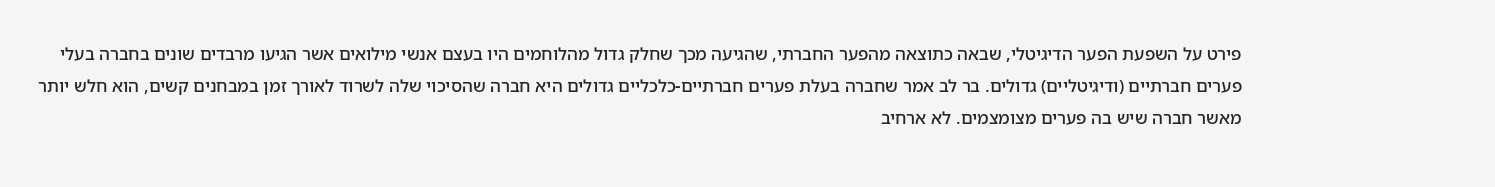פירט על השפעת הפער הדיגיטלי, שבאה כתוצאה מהפער החברתי, שהגיעה מכך שחלק גדול מהלוחמים היו בעצם אנשי מילואים אשר הגיעו מרבדים שונים בחברה בעלי פערים חברתיים (ודיגיטליים) גדולים. בר לב אמר שחברה בעלת פערים חברתיים-כלכליים גדולים היא חברה שהסיכוי שלה לשרוד לאורך זמן במבחנים קשים, הוא חלש יותר מאשר חברה שיש בה פערים מצומצמים. לא ארחיב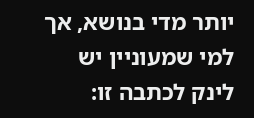יותר מדי בנושא, אך למי שמעוניין יש לינק לכתבה זו: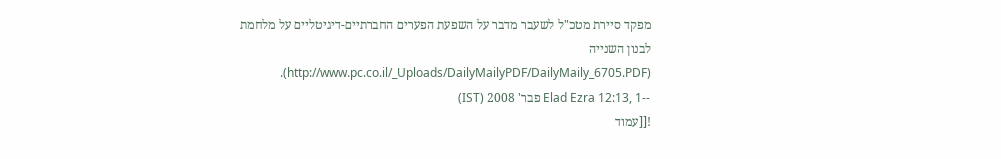מפקד סיירת מטכ"ל לשעבר מדבר על השפעת הפערים החברתיים-דיגיטליים על מלחמת לבנון השנייה (http://www.pc.co.il/_Uploads/DailyMailyPDF/DailyMaily_6705.PDF).
--Elad Ezra 12:13, 1 פבר' 2008 (IST)
![[עמוד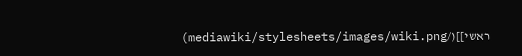ראשי]](/mediawiki/stylesheets/images/wiki.png)